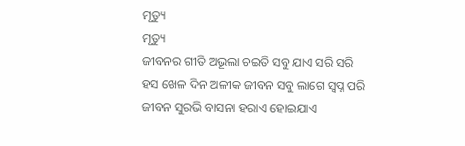ମୃତ୍ୟୁ
ମୃତ୍ୟୁ
ଜୀବନର ଗୀତି ଅଭୂଲା ଚଇତି ସବୁ ଯାଏ ସରି ସରି
ହସ ଖେଳ ଦିନ ଅଳୀକ ଜୀବନ ସବୁ ଲାଗେ ସ୍ବପ୍ନ ପରି
ଜୀବନ ସୁରଭି ବାସନା ହରାଏ ହୋଇଯାଏ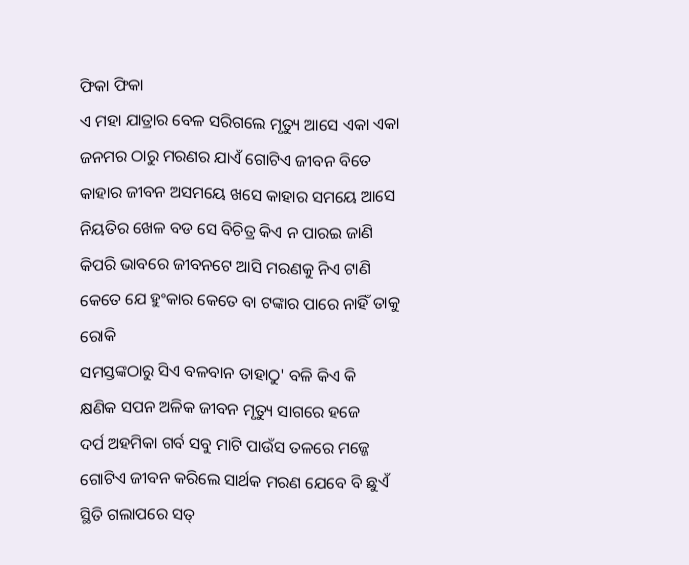ଫିକା ଫିକା
ଏ ମହା ଯାତ୍ରାର ବେଳ ସରିଗଲେ ମୃତ୍ୟୁ ଆସେ ଏକା ଏକା
ଜନମର ଠାରୁ ମରଣର ଯାଏଁ ଗୋଟିଏ ଜୀବନ ବିତେ
କାହାର ଜୀବନ ଅସମୟେ ଖସେ କାହାର ସମୟେ ଆସେ
ନିୟତିର ଖେଳ ବଡ ସେ ବିଚିତ୍ର କିଏ ନ ପାରଇ ଜାଣି
କିପରି ଭାବରେ ଜୀବନଟେ ଆସି ମରଣକୁ ନିଏ ଟାଣି
କେତେ ଯେ ହୁଂକାର କେତେ ବା ଟଙ୍କାର ପାରେ ନାହିଁ ତାକୁ ରୋକି
ସମସ୍ତଙ୍କଠାରୁ ସିଏ ବଳବାନ ତାହାଠୁ' ବଳି କିଏ କି
କ୍ଷଣିକ ସପନ ଅଳିକ ଜୀବନ ମୃତ୍ୟୁ ସାଗରେ ହଜେ
ଦର୍ପ ଅହମିକା ଗର୍ବ ସବୁ ମାଟି ପାଉଁସ ତଳରେ ମଜ୍ଜେ
ଗୋଟିଏ ଜୀବନ କରିଲେ ସାର୍ଥକ ମରଣ ଯେବେ ବି ଛୁଏଁ
ସ୍ଥିତି ଗଲାପରେ ସତ୍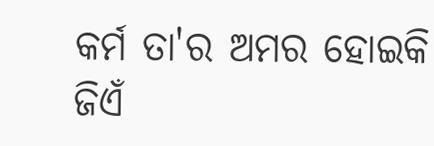କର୍ମ ତା'ର ଅମର ହୋଇକି ଜିଏଁ